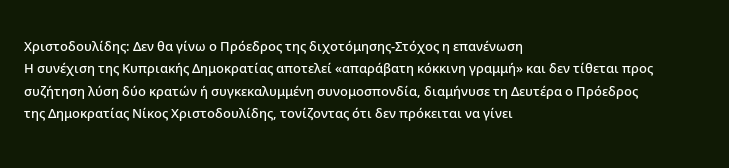Χριστοδουλίδης: Δεν θα γίνω ο Πρόεδρος της διχοτόμησης-Στόχος η επανένωση
Η συνέχιση της Κυπριακής Δημοκρατίας αποτελεί «απαράβατη κόκκινη γραμμή» και δεν τίθεται προς συζήτηση λύση δύο κρατών ή συγκεκαλυμμένη συνομοσπονδία, διαμήνυσε τη Δευτέρα ο Πρόεδρος της Δημοκρατίας Νίκος Χριστοδουλίδης, τονίζοντας ότι δεν πρόκειται να γίνει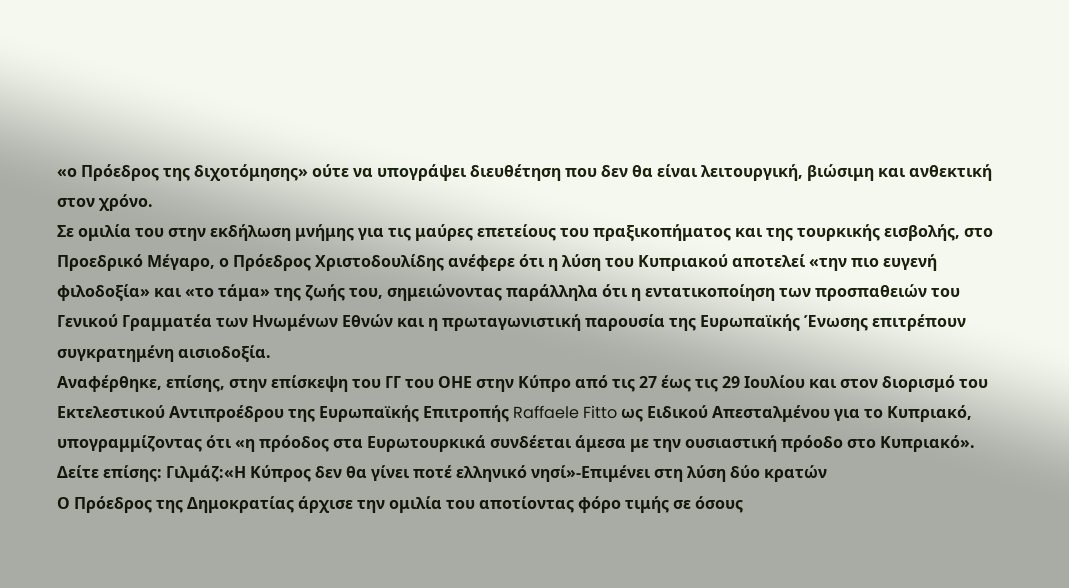«ο Πρόεδρος της διχοτόμησης» ούτε να υπογράψει διευθέτηση που δεν θα είναι λειτουργική, βιώσιμη και ανθεκτική στον χρόνο.
Σε ομιλία του στην εκδήλωση μνήμης για τις μαύρες επετείους του πραξικοπήματος και της τουρκικής εισβολής, στο Προεδρικό Μέγαρο, ο Πρόεδρος Χριστοδουλίδης ανέφερε ότι η λύση του Κυπριακού αποτελεί «την πιο ευγενή φιλοδοξία» και «το τάμα» της ζωής του, σημειώνοντας παράλληλα ότι η εντατικοποίηση των προσπαθειών του Γενικού Γραμματέα των Ηνωμένων Εθνών και η πρωταγωνιστική παρουσία της Ευρωπαϊκής Ένωσης επιτρέπουν συγκρατημένη αισιοδοξία.
Αναφέρθηκε, επίσης, στην επίσκεψη του ΓΓ του ΟΗΕ στην Κύπρο από τις 27 έως τις 29 Ιουλίου και στον διορισμό του Εκτελεστικού Αντιπροέδρου της Ευρωπαϊκής Επιτροπής Raffaele Fitto ως Ειδικού Απεσταλμένου για το Κυπριακό, υπογραμμίζοντας ότι «η πρόοδος στα Ευρωτουρκικά συνδέεται άμεσα με την ουσιαστική πρόοδο στο Κυπριακό».
Δείτε επίσης: Γιλμάζ:«Η Κύπρος δεν θα γίνει ποτέ ελληνικό νησί»-Επιμένει στη λύση δύο κρατών
Ο Πρόεδρος της Δημοκρατίας άρχισε την ομιλία του αποτίοντας φόρο τιμής σε όσους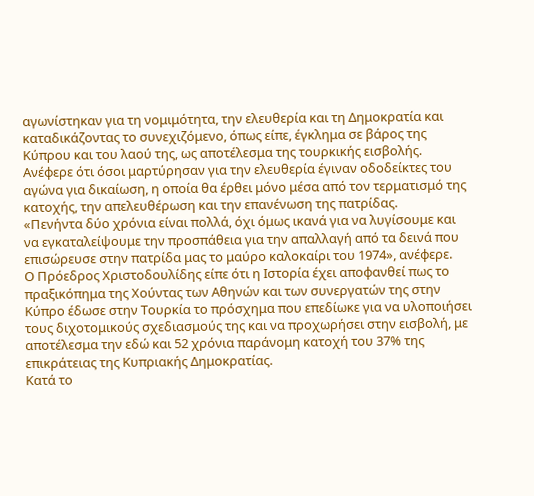αγωνίστηκαν για τη νομιμότητα, την ελευθερία και τη Δημοκρατία και καταδικάζοντας το συνεχιζόμενο, όπως είπε, έγκλημα σε βάρος της Κύπρου και του λαού της, ως αποτέλεσμα της τουρκικής εισβολής. Ανέφερε ότι όσοι μαρτύρησαν για την ελευθερία έγιναν οδοδείκτες του αγώνα για δικαίωση, η οποία θα έρθει μόνο μέσα από τον τερματισμό της κατοχής, την απελευθέρωση και την επανένωση της πατρίδας.
«Πενήντα δύο χρόνια είναι πολλά, όχι όμως ικανά για να λυγίσουμε και να εγκαταλείψουμε την προσπάθεια για την απαλλαγή από τα δεινά που επισώρευσε στην πατρίδα μας το μαύρο καλοκαίρι του 1974», ανέφερε.
Ο Πρόεδρος Χριστοδουλίδης είπε ότι η Ιστορία έχει αποφανθεί πως το πραξικόπημα της Χούντας των Αθηνών και των συνεργατών της στην Κύπρο έδωσε στην Τουρκία το πρόσχημα που επεδίωκε για να υλοποιήσει τους διχοτομικούς σχεδιασμούς της και να προχωρήσει στην εισβολή, με αποτέλεσμα την εδώ και 52 χρόνια παράνομη κατοχή του 37% της επικράτειας της Κυπριακής Δημοκρατίας.
Κατά το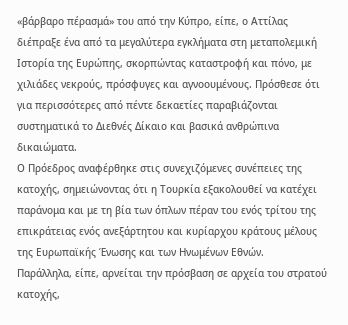«βάρβαρο πέρασμά» του από την Κύπρο, είπε, ο Αττίλας διέπραξε ένα από τα μεγαλύτερα εγκλήματα στη μεταπολεμική Ιστορία της Ευρώπης, σκορπώντας καταστροφή και πόνο, με χιλιάδες νεκρούς, πρόσφυγες και αγνοουμένους. Πρόσθεσε ότι για περισσότερες από πέντε δεκαετίες παραβιάζονται συστηματικά το Διεθνές Δίκαιο και βασικά ανθρώπινα δικαιώματα.
Ο Πρόεδρος αναφέρθηκε στις συνεχιζόμενες συνέπειες της κατοχής, σημειώνοντας ότι η Τουρκία εξακολουθεί να κατέχει παράνομα και με τη βία των όπλων πέραν του ενός τρίτου της επικράτειας ενός ανεξάρτητου και κυρίαρχου κράτους μέλους της Ευρωπαϊκής Ένωσης και των Ηνωμένων Εθνών.
Παράλληλα, είπε, αρνείται την πρόσβαση σε αρχεία του στρατού κατοχής,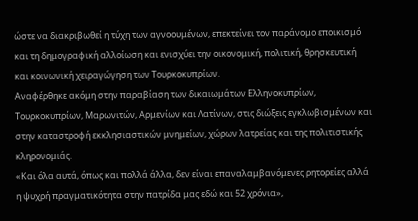ώστε να διακριβωθεί η τύχη των αγνοουμένων, επεκτείνει τον παράνομο εποικισμό και τη δημογραφική αλλοίωση και ενισχύει την οικονομική, πολιτική, θρησκευτική και κοινωνική χειραγώγηση των Τουρκοκυπρίων.
Αναφέρθηκε ακόμη στην παραβίαση των δικαιωμάτων Ελληνοκυπρίων, Τουρκοκυπρίων, Μαρωνιτών, Αρμενίων και Λατίνων, στις διώξεις εγκλωβισμένων και στην καταστροφή εκκλησιαστικών μνημείων, χώρων λατρείας και της πολιτιστικής κληρονομιάς.
«Και όλα αυτά, όπως και πολλά άλλα, δεν είναι επαναλαμβανόμενες ρητορείες αλλά η ψυχρή πραγματικότητα στην πατρίδα μας εδώ και 52 χρόνια»,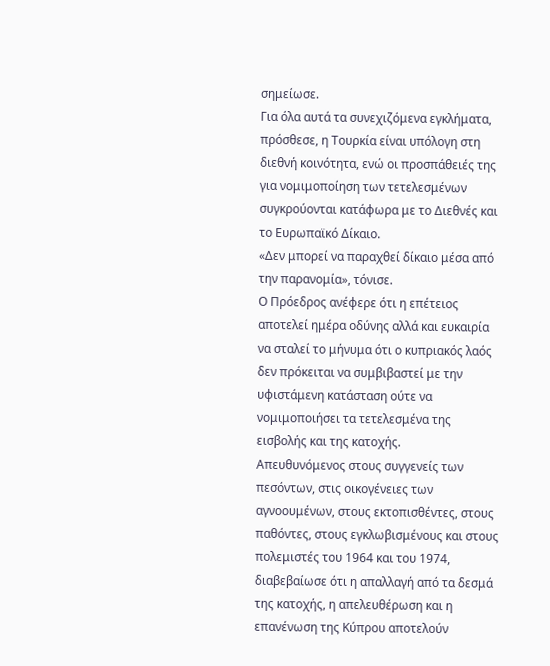σημείωσε.
Για όλα αυτά τα συνεχιζόμενα εγκλήματα, πρόσθεσε, η Τουρκία είναι υπόλογη στη διεθνή κοινότητα, ενώ οι προσπάθειές της για νομιμοποίηση των τετελεσμένων συγκρούονται κατάφωρα με το Διεθνές και το Ευρωπαϊκό Δίκαιο.
«Δεν μπορεί να παραχθεί δίκαιο μέσα από την παρανομία», τόνισε.
Ο Πρόεδρος ανέφερε ότι η επέτειος αποτελεί ημέρα οδύνης αλλά και ευκαιρία να σταλεί το μήνυμα ότι ο κυπριακός λαός δεν πρόκειται να συμβιβαστεί με την υφιστάμενη κατάσταση ούτε να νομιμοποιήσει τα τετελεσμένα της εισβολής και της κατοχής.
Απευθυνόμενος στους συγγενείς των πεσόντων, στις οικογένειες των αγνοουμένων, στους εκτοπισθέντες, στους παθόντες, στους εγκλωβισμένους και στους πολεμιστές του 1964 και του 1974, διαβεβαίωσε ότι η απαλλαγή από τα δεσμά της κατοχής, η απελευθέρωση και η επανένωση της Κύπρου αποτελούν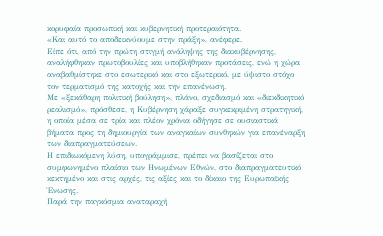κορυφαία προσωπική και κυβερνητική προτεραιότητα.
«Και αυτό το αποδεικνύουμε στην πράξη», ανέφερε.
Είπε ότι, από την πρώτη στιγμή ανάληψης της διακυβέρνησης, αναλήφθηκαν πρωτοβουλίες και υποβλήθηκαν προτάσεις, ενώ η χώρα αναβαθμίστηκε στο εσωτερικό και στο εξωτερικό, με ύψιστο στόχο τον τερματισμό της κατοχής και την επανένωση.
Με «ξεκάθαρη πολιτική βούληση», πλάνο, σχεδιασμό και «διεκδικητικό ρεαλισμό», πρόσθεσε, η Κυβέρνηση χάραξε συγκεκριμένη στρατηγική, η οποία μέσα σε τρία και πλέον χρόνια οδήγησε σε ουσιαστικά βήματα προς τη δημιουργία των αναγκαίων συνθηκών για επανέναρξη των διαπραγματεύσεων.
Η επιδιωκόμενη λύση, υπογράμμισε, πρέπει να βασίζεται στο συμφωνημένο πλαίσιο των Ηνωμένων Εθνών, στο διαπραγματευτικό κεκτημένο και στις αρχές, τις αξίες και το δίκαιο της Ευρωπαϊκής Ένωσης.
Παρά την παγκόσμια αναταραχή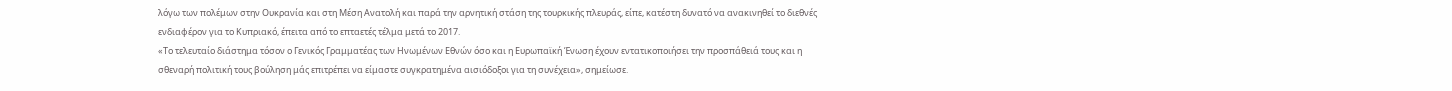λόγω των πολέμων στην Ουκρανία και στη Μέση Ανατολή και παρά την αρνητική στάση της τουρκικής πλευράς, είπε, κατέστη δυνατό να ανακινηθεί το διεθνές ενδιαφέρον για το Κυπριακό, έπειτα από το επταετές τέλμα μετά το 2017.
«Το τελευταίο διάστημα τόσον ο Γενικός Γραμματέας των Ηνωμένων Εθνών όσο και η Ευρωπαϊκή Ένωση έχουν εντατικοποιήσει την προσπάθειά τους και η σθεναρή πολιτική τους βούληση μάς επιτρέπει να είμαστε συγκρατημένα αισιόδοξοι για τη συνέχεια», σημείωσε.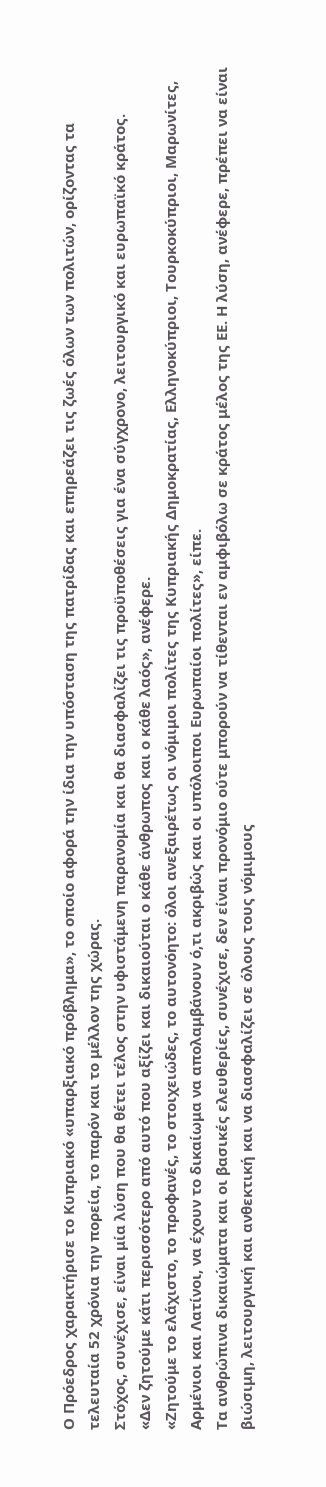Ο Πρόεδρος χαρακτήρισε το Κυπριακό «υπαρξιακό πρόβλημα», το οποίο αφορά την ίδια την υπόσταση της πατρίδας και επηρεάζει τις ζωές όλων των πολιτών, ορίζοντας τα τελευταία 52 χρόνια την πορεία, το παρόν και το μέλλον της χώρας.
Στόχος, συνέχισε, είναι μία λύση που θα θέτει τέλος στην υφιστάμενη παρανομία και θα διασφαλίζει τις προϋποθέσεις για ένα σύγχρονο, λειτουργικό και ευρωπαϊκό κράτος.
«Δεν ζητούμε κάτι περισσότερο από αυτό που αξίζει και δικαιούται ο κάθε άνθρωπος και ο κάθε λαός», ανέφερε.
«Ζητούμε το ελάχιστο, το προφανές, το στοιχειώδες, το αυτονόητο: όλοι ανεξαιρέτως οι νόμιμοι πολίτες της Κυπριακής Δημοκρατίας, Ελληνοκύπριοι, Τουρκοκύπριοι, Μαρωνίτες, Αρμένιοι και Λατίνοι, να έχουν το δικαίωμα να απολαμβάνουν ό,τι ακριβώς και οι υπόλοιποι Ευρωπαίοι πολίτες», είπε.
Τα ανθρώπινα δικαιώματα και οι βασικές ελευθερίες, συνέχισε, δεν είναι προνόμιο ούτε μπορούν να τίθενται εν αμφιβόλω σε κράτος μέλος της ΕΕ. Η λύση, ανέφερε, πρέπει να είναι βιώσιμη, λειτουργική και ανθεκτική και να διασφαλίζει σε όλους τους νόμιμους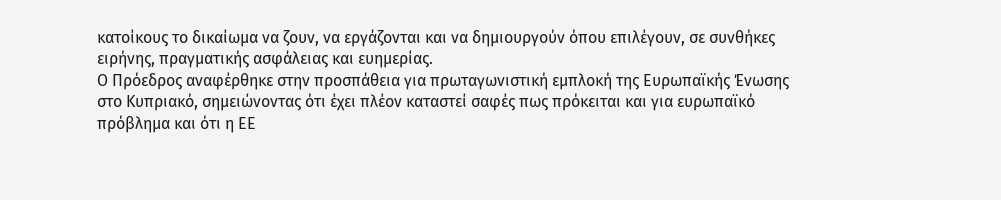κατοίκους το δικαίωμα να ζουν, να εργάζονται και να δημιουργούν όπου επιλέγουν, σε συνθήκες ειρήνης, πραγματικής ασφάλειας και ευημερίας.
Ο Πρόεδρος αναφέρθηκε στην προσπάθεια για πρωταγωνιστική εμπλοκή της Ευρωπαϊκής Ένωσης στο Κυπριακό, σημειώνοντας ότι έχει πλέον καταστεί σαφές πως πρόκειται και για ευρωπαϊκό πρόβλημα και ότι η ΕΕ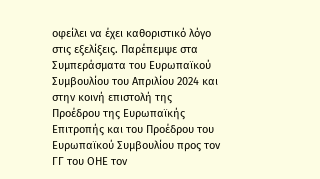οφείλει να έχει καθοριστικό λόγο στις εξελίξεις. Παρέπεμψε στα Συμπεράσματα του Ευρωπαϊκού Συμβουλίου του Απριλίου 2024 και στην κοινή επιστολή της Προέδρου της Ευρωπαϊκής Επιτροπής και του Προέδρου του Ευρωπαϊκού Συμβουλίου προς τον ΓΓ του ΟΗΕ τον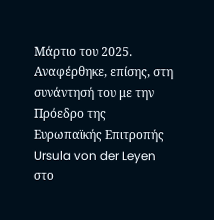Μάρτιο του 2025.
Αναφέρθηκε, επίσης, στη συνάντησή του με την Πρόεδρο της Ευρωπαϊκής Επιτροπής Ursula von der Leyen στο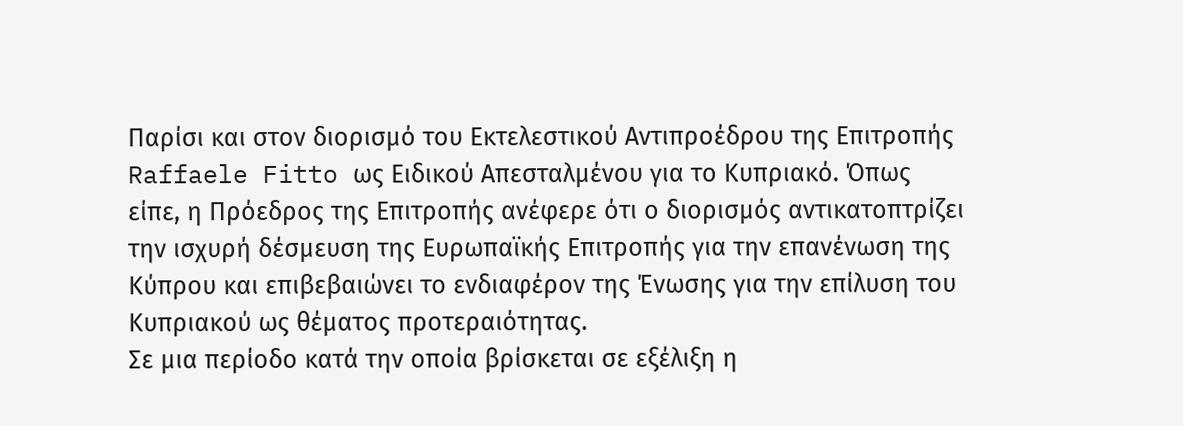Παρίσι και στον διορισμό του Εκτελεστικού Αντιπροέδρου της Επιτροπής Raffaele Fitto ως Ειδικού Απεσταλμένου για το Κυπριακό. Όπως είπε, η Πρόεδρος της Επιτροπής ανέφερε ότι ο διορισμός αντικατοπτρίζει την ισχυρή δέσμευση της Ευρωπαϊκής Επιτροπής για την επανένωση της Κύπρου και επιβεβαιώνει το ενδιαφέρον της Ένωσης για την επίλυση του Κυπριακού ως θέματος προτεραιότητας.
Σε μια περίοδο κατά την οποία βρίσκεται σε εξέλιξη η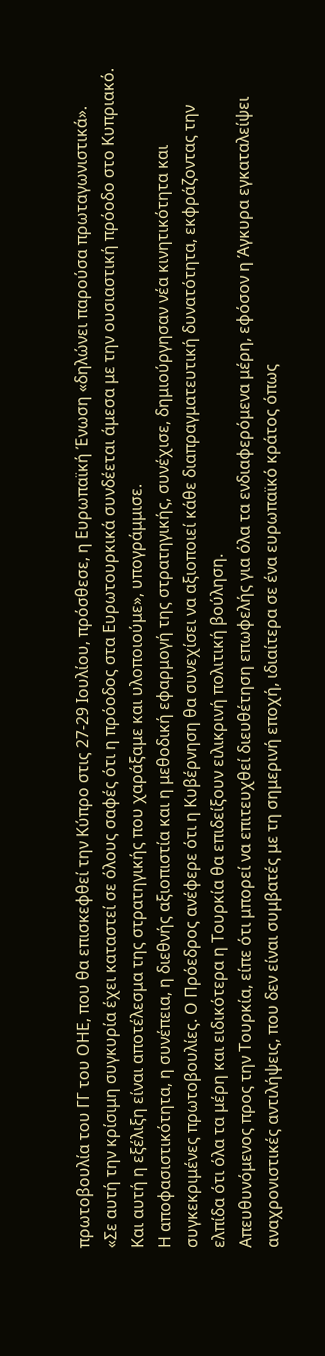πρωτοβουλία του ΓΓ του ΟΗΕ, που θα επισκεφθεί την Κύπρο στις 27-29 Ιουλίου, πρόσθεσε, η Ευρωπαϊκή Ένωση «δηλώνει παρούσα πρωταγωνιστικά».
«Σε αυτή την κρίσιμη συγκυρία έχει καταστεί σε όλους σαφές ότι η πρόοδος στα Ευρωτουρκικά συνδέεται άμεσα με την ουσιαστική πρόοδο στο Κυπριακό. Και αυτή η εξέλιξη είναι αποτέλεσμα της στρατηγικής που χαράξαμε και υλοποιούμε», υπογράμμισε.
Η αποφασιστικότητα, η συνέπεια, η διεθνής αξιοπιστία και η μεθοδική εφαρμογή της στρατηγικής, συνέχισε, δημιούργησαν νέα κινητικότητα και συγκεκριμένες πρωτοβουλίες. Ο Πρόεδρος ανέφερε ότι η Κυβέρνηση θα συνεχίσει να αξιοποιεί κάθε διαπραγματευτική δυνατότητα, εκφράζοντας την ελπίδα ότι όλα τα μέρη και ειδικότερα η Τουρκία θα επιδείξουν ειλικρινή πολιτική βούληση.
Απευθυνόμενος προς την Τουρκία, είπε ότι μπορεί να επιτευχθεί διευθέτηση επωφελής για όλα τα ενδιαφερόμενα μέρη, εφόσον η Άγκυρα εγκαταλείψει αναχρονιστικές αντιλήψεις, που δεν είναι συμβατές με τη σημερινή εποχή, ιδιαίτερα σε ένα ευρωπαϊκό κράτος όπως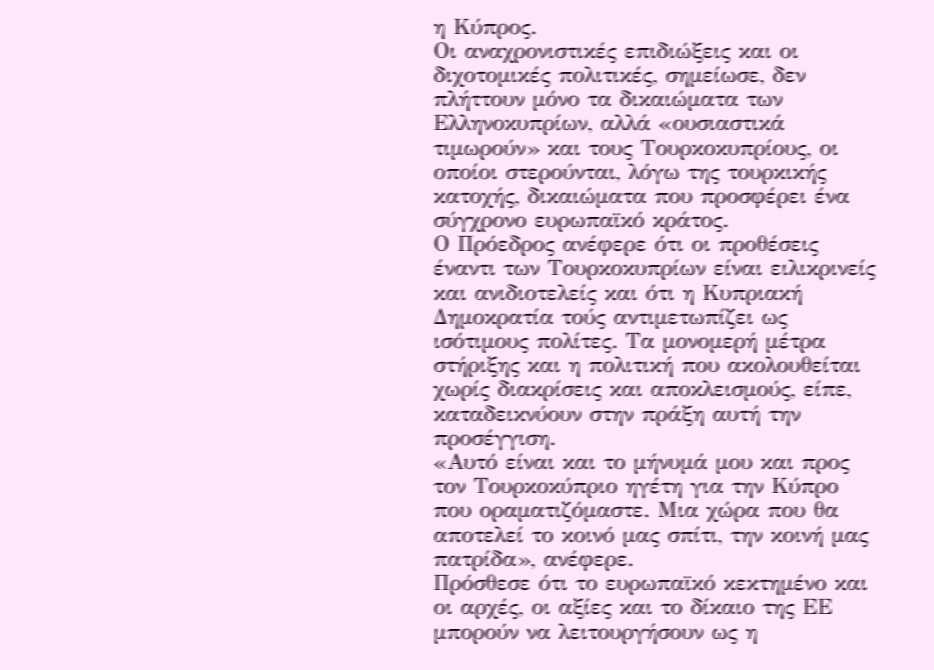η Κύπρος.
Οι αναχρονιστικές επιδιώξεις και οι διχοτομικές πολιτικές, σημείωσε, δεν πλήττουν μόνο τα δικαιώματα των Ελληνοκυπρίων, αλλά «ουσιαστικά τιμωρούν» και τους Τουρκοκυπρίους, οι οποίοι στερούνται, λόγω της τουρκικής κατοχής, δικαιώματα που προσφέρει ένα σύγχρονο ευρωπαϊκό κράτος.
Ο Πρόεδρος ανέφερε ότι οι προθέσεις έναντι των Τουρκοκυπρίων είναι ειλικρινείς και ανιδιοτελείς και ότι η Κυπριακή Δημοκρατία τούς αντιμετωπίζει ως ισότιμους πολίτες. Τα μονομερή μέτρα στήριξης και η πολιτική που ακολουθείται χωρίς διακρίσεις και αποκλεισμούς, είπε, καταδεικνύουν στην πράξη αυτή την προσέγγιση.
«Αυτό είναι και το μήνυμά μου και προς τον Τουρκοκύπριο ηγέτη για την Κύπρο που οραματιζόμαστε. Μια χώρα που θα αποτελεί το κοινό μας σπίτι, την κοινή μας πατρίδα», ανέφερε.
Πρόσθεσε ότι το ευρωπαϊκό κεκτημένο και οι αρχές, οι αξίες και το δίκαιο της ΕΕ μπορούν να λειτουργήσουν ως η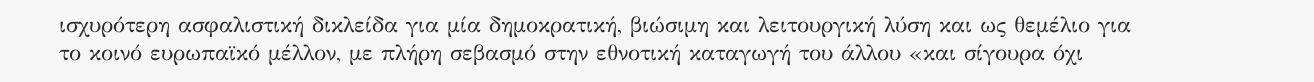ισχυρότερη ασφαλιστική δικλείδα για μία δημοκρατική, βιώσιμη και λειτουργική λύση και ως θεμέλιο για το κοινό ευρωπαϊκό μέλλον, με πλήρη σεβασμό στην εθνοτική καταγωγή του άλλου «και σίγουρα όχι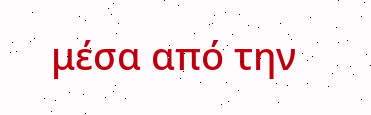μέσα από την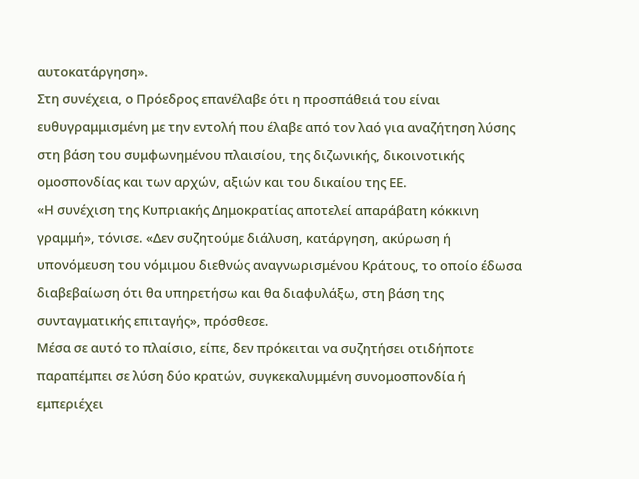αυτοκατάργηση».
Στη συνέχεια, ο Πρόεδρος επανέλαβε ότι η προσπάθειά του είναι ευθυγραμμισμένη με την εντολή που έλαβε από τον λαό για αναζήτηση λύσης στη βάση του συμφωνημένου πλαισίου, της διζωνικής, δικοινοτικής ομοσπονδίας και των αρχών, αξιών και του δικαίου της ΕΕ.
«Η συνέχιση της Κυπριακής Δημοκρατίας αποτελεί απαράβατη κόκκινη γραμμή», τόνισε. «Δεν συζητούμε διάλυση, κατάργηση, ακύρωση ή υπονόμευση του νόμιμου διεθνώς αναγνωρισμένου Κράτους, το οποίο έδωσα διαβεβαίωση ότι θα υπηρετήσω και θα διαφυλάξω, στη βάση της συνταγματικής επιταγής», πρόσθεσε.
Μέσα σε αυτό το πλαίσιο, είπε, δεν πρόκειται να συζητήσει οτιδήποτε παραπέμπει σε λύση δύο κρατών, συγκεκαλυμμένη συνομοσπονδία ή εμπεριέχει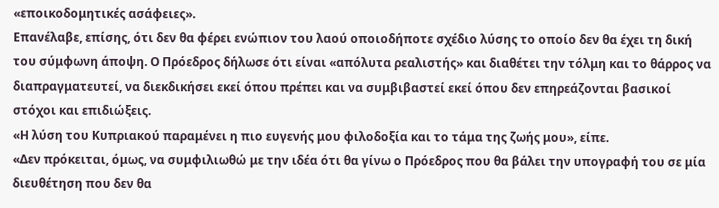«εποικοδομητικές ασάφειες».
Επανέλαβε, επίσης, ότι δεν θα φέρει ενώπιον του λαού οποιοδήποτε σχέδιο λύσης το οποίο δεν θα έχει τη δική του σύμφωνη άποψη. Ο Πρόεδρος δήλωσε ότι είναι «απόλυτα ρεαλιστής» και διαθέτει την τόλμη και το θάρρος να διαπραγματευτεί, να διεκδικήσει εκεί όπου πρέπει και να συμβιβαστεί εκεί όπου δεν επηρεάζονται βασικοί στόχοι και επιδιώξεις.
«Η λύση του Κυπριακού παραμένει η πιο ευγενής μου φιλοδοξία και το τάμα της ζωής μου», είπε.
«Δεν πρόκειται, όμως, να συμφιλιωθώ με την ιδέα ότι θα γίνω ο Πρόεδρος που θα βάλει την υπογραφή του σε μία διευθέτηση που δεν θα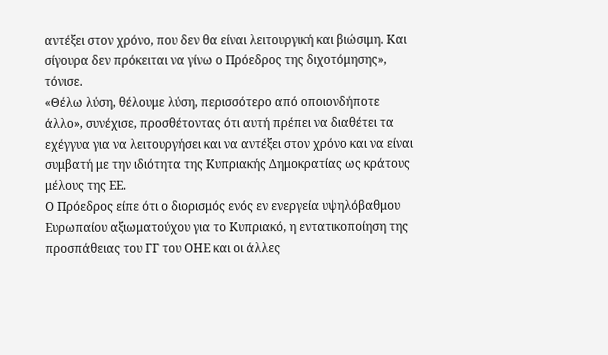αντέξει στον χρόνο, που δεν θα είναι λειτουργική και βιώσιμη. Και σίγουρα δεν πρόκειται να γίνω ο Πρόεδρος της διχοτόμησης», τόνισε.
«Θέλω λύση, θέλουμε λύση, περισσότερο από οποιονδήποτε άλλο», συνέχισε, προσθέτοντας ότι αυτή πρέπει να διαθέτει τα εχέγγυα για να λειτουργήσει και να αντέξει στον χρόνο και να είναι συμβατή με την ιδιότητα της Κυπριακής Δημοκρατίας ως κράτους μέλους της ΕΕ.
Ο Πρόεδρος είπε ότι ο διορισμός ενός εν ενεργεία υψηλόβαθμου Ευρωπαίου αξιωματούχου για το Κυπριακό, η εντατικοποίηση της προσπάθειας του ΓΓ του ΟΗΕ και οι άλλες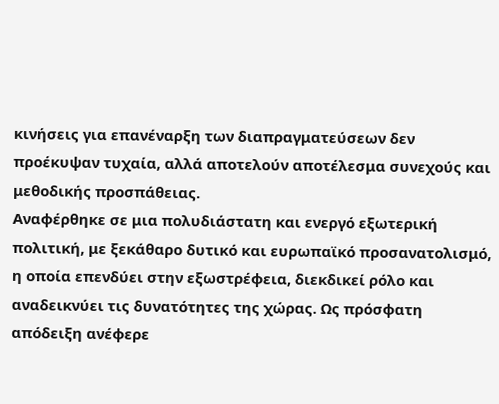κινήσεις για επανέναρξη των διαπραγματεύσεων δεν προέκυψαν τυχαία, αλλά αποτελούν αποτέλεσμα συνεχούς και μεθοδικής προσπάθειας.
Αναφέρθηκε σε μια πολυδιάστατη και ενεργό εξωτερική πολιτική, με ξεκάθαρο δυτικό και ευρωπαϊκό προσανατολισμό, η οποία επενδύει στην εξωστρέφεια, διεκδικεί ρόλο και αναδεικνύει τις δυνατότητες της χώρας. Ως πρόσφατη απόδειξη ανέφερε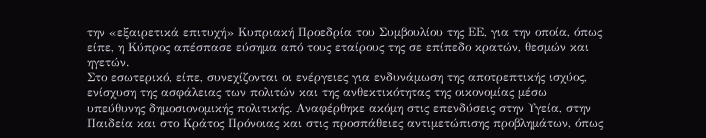την «εξαιρετικά επιτυχή» Κυπριακή Προεδρία του Συμβουλίου της ΕΕ, για την οποία, όπως είπε, η Κύπρος απέσπασε εύσημα από τους εταίρους της σε επίπεδο κρατών, θεσμών και ηγετών.
Στο εσωτερικό, είπε, συνεχίζονται οι ενέργειες για ενδυνάμωση της αποτρεπτικής ισχύος, ενίσχυση της ασφάλειας των πολιτών και της ανθεκτικότητας της οικονομίας μέσω υπεύθυνης δημοσιονομικής πολιτικής. Αναφέρθηκε ακόμη στις επενδύσεις στην Υγεία, στην Παιδεία και στο Κράτος Πρόνοιας και στις προσπάθειες αντιμετώπισης προβλημάτων, όπως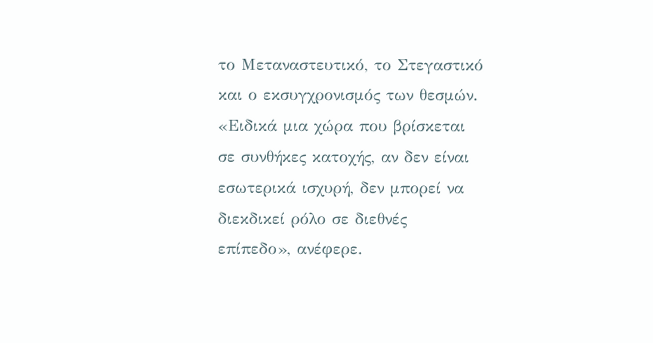το Μεταναστευτικό, το Στεγαστικό και ο εκσυγχρονισμός των θεσμών.
«Ειδικά μια χώρα που βρίσκεται σε συνθήκες κατοχής, αν δεν είναι εσωτερικά ισχυρή, δεν μπορεί να διεκδικεί ρόλο σε διεθνές επίπεδο», ανέφερε.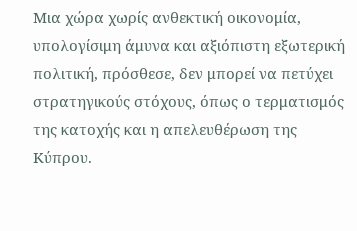Μια χώρα χωρίς ανθεκτική οικονομία, υπολογίσιμη άμυνα και αξιόπιστη εξωτερική πολιτική, πρόσθεσε, δεν μπορεί να πετύχει στρατηγικούς στόχους, όπως ο τερματισμός της κατοχής και η απελευθέρωση της Κύπρου.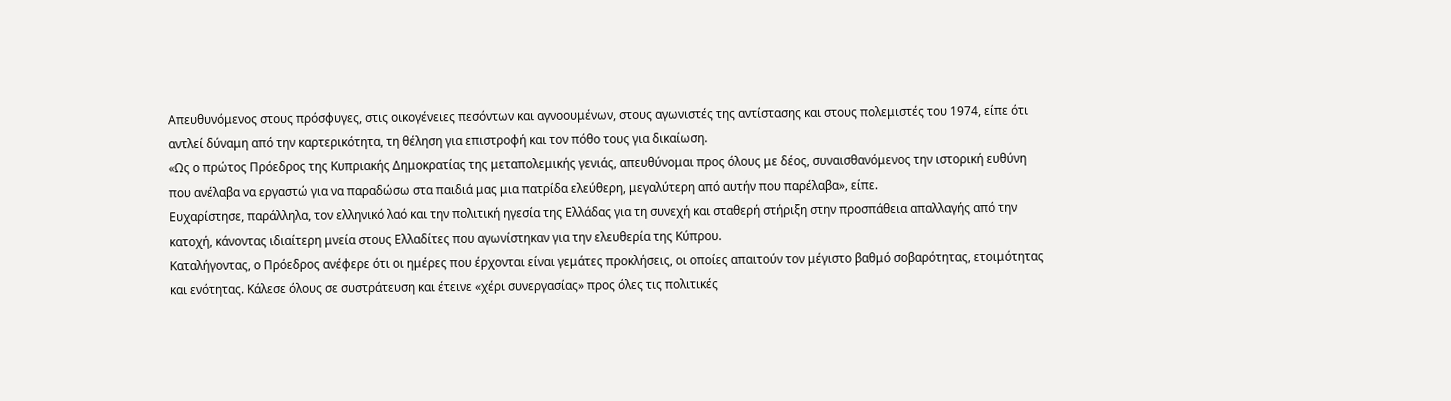Απευθυνόμενος στους πρόσφυγες, στις οικογένειες πεσόντων και αγνοουμένων, στους αγωνιστές της αντίστασης και στους πολεμιστές του 1974, είπε ότι αντλεί δύναμη από την καρτερικότητα, τη θέληση για επιστροφή και τον πόθο τους για δικαίωση.
«Ως ο πρώτος Πρόεδρος της Κυπριακής Δημοκρατίας της μεταπολεμικής γενιάς, απευθύνομαι προς όλους με δέος, συναισθανόμενος την ιστορική ευθύνη που ανέλαβα να εργαστώ για να παραδώσω στα παιδιά μας μια πατρίδα ελεύθερη, μεγαλύτερη από αυτήν που παρέλαβα», είπε.
Ευχαρίστησε, παράλληλα, τον ελληνικό λαό και την πολιτική ηγεσία της Ελλάδας για τη συνεχή και σταθερή στήριξη στην προσπάθεια απαλλαγής από την κατοχή, κάνοντας ιδιαίτερη μνεία στους Ελλαδίτες που αγωνίστηκαν για την ελευθερία της Κύπρου.
Καταλήγοντας, ο Πρόεδρος ανέφερε ότι οι ημέρες που έρχονται είναι γεμάτες προκλήσεις, οι οποίες απαιτούν τον μέγιστο βαθμό σοβαρότητας, ετοιμότητας και ενότητας. Κάλεσε όλους σε συστράτευση και έτεινε «χέρι συνεργασίας» προς όλες τις πολιτικές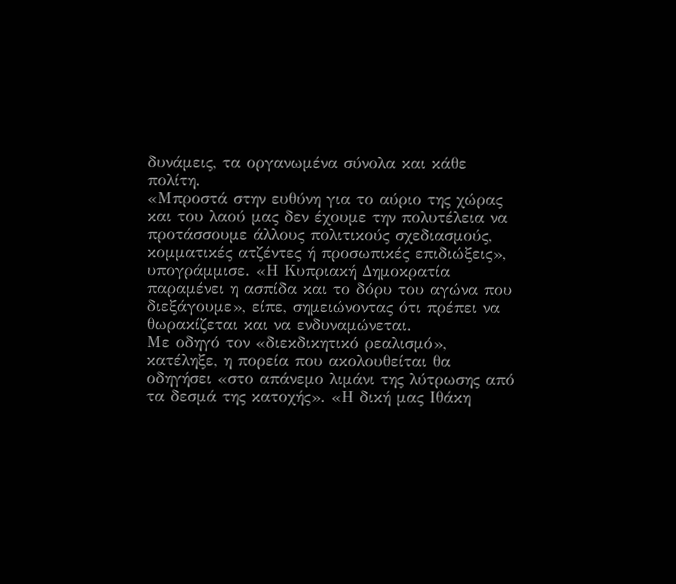δυνάμεις, τα οργανωμένα σύνολα και κάθε πολίτη.
«Μπροστά στην ευθύνη για το αύριο της χώρας και του λαού μας δεν έχουμε την πολυτέλεια να προτάσσουμε άλλους πολιτικούς σχεδιασμούς, κομματικές ατζέντες ή προσωπικές επιδιώξεις», υπογράμμισε. «Η Κυπριακή Δημοκρατία παραμένει η ασπίδα και το δόρυ του αγώνα που διεξάγουμε», είπε, σημειώνοντας ότι πρέπει να θωρακίζεται και να ενδυναμώνεται.
Με οδηγό τον «διεκδικητικό ρεαλισμό», κατέληξε, η πορεία που ακολουθείται θα οδηγήσει «στο απάνεμο λιμάνι της λύτρωσης από τα δεσμά της κατοχής». «Η δική μας Ιθάκη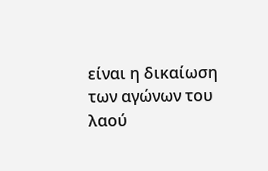είναι η δικαίωση των αγώνων του λαού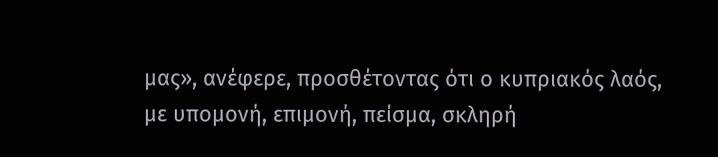μας», ανέφερε, προσθέτοντας ότι ο κυπριακός λαός, με υπομονή, επιμονή, πείσμα, σκληρή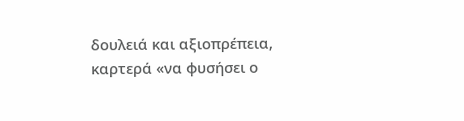δουλειά και αξιοπρέπεια, καρτερά «να φυσήσει ο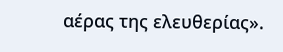αέρας της ελευθερίας».